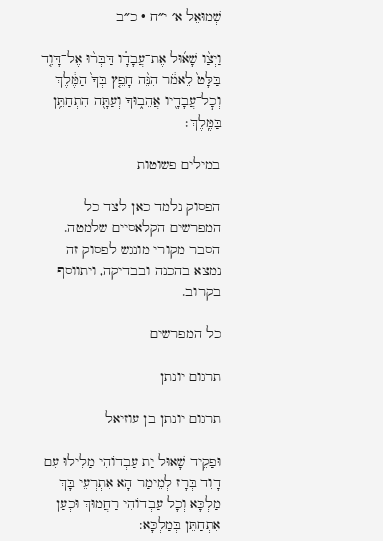שְׁמוּאֵל א׳ י״ח · כ״ב

וַיְצַ֨ו שָׁא֜וּל אֶת־עֲבָדָ֗ו דַּבְּר֨וּ אֶל־דָּוִ֤ד בַּלָּט֙ לֵאמֹ֔ר הִנֵּ֨ה חָפֵ֤ץ בְּךָ֙ הַמֶּ֔לֶךְ וְכׇל־עֲבָדָ֖יו אֲהֵב֑וּךָ וְעַתָּ֖ה הִתְחַתֵּ֥ן בַּמֶּֽלֶךְ׃

במילים פשוטות

הפסוק נלמד כאן לצד כל המפרשים הקלאסיים שלמטה. הסבר מקורי מונגש לפסוק זה נמצא בהכנה ובבדיקה, ויתווסף בקרוב.

כל המפרשים

תרגום יונתן

תרגום יונתן בן עוזיאל

וּפַקֵיד שָׁאוּל יַת עַבְדוֹהִי מַלִילוּ עִם דָוִד בְּרָז לְמֵימַר הָא אִתְרְעֵי בָּךְ מַלְכָּא וְכָל עַבְדוֹהִי רַחֲמוּךְ וּכְעַן אִתְחַתֵּן בְּמַלְכָּא: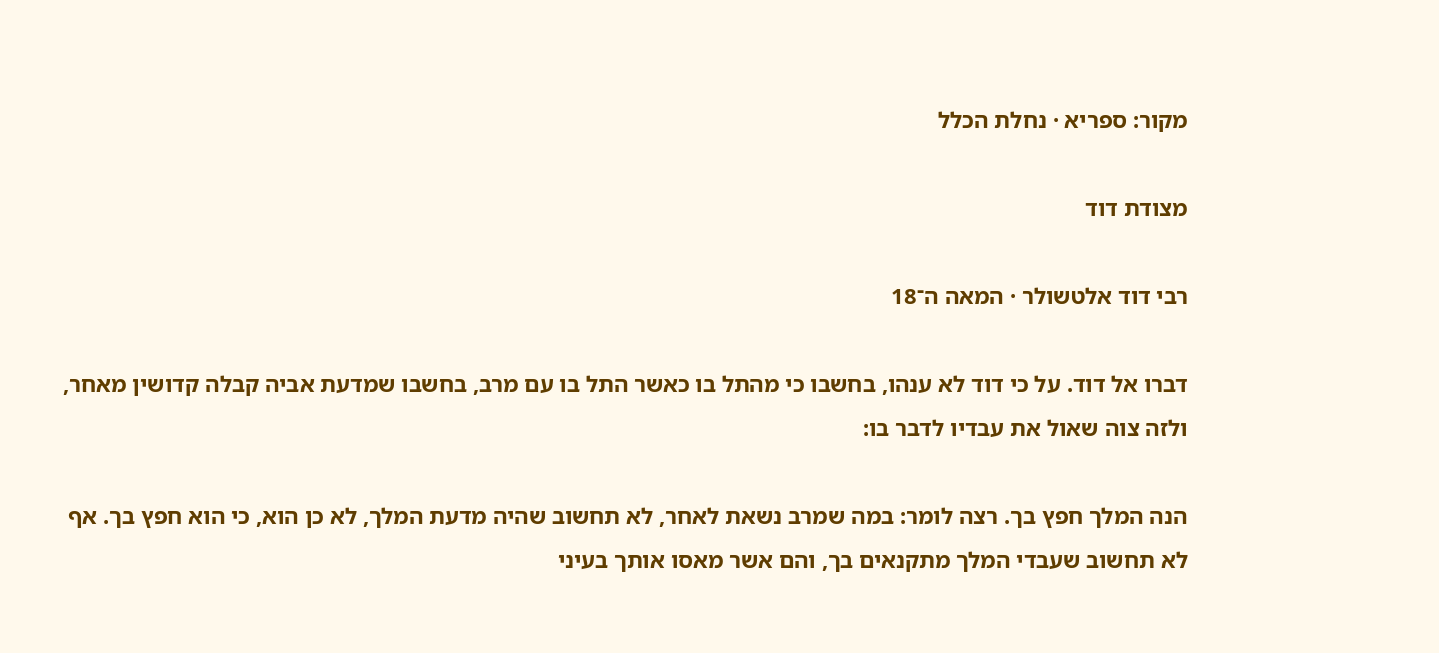מקור: ספריא · נחלת הכלל

מצודת דוד

רבי דוד אלטשולר · המאה ה־18

דברו אל דוד. על כי דוד לא ענהו, בחשבו כי מהתל בו כאשר התל בו עם מרב, בחשבו שמדעת אביה קבלה קדושין מאחר, ולזה צוה שאול את עבדיו לדבר בו:

הנה המלך חפץ בך. רצה לומר: במה שמרב נשאת לאחר, לא תחשוב שהיה מדעת המלך, לא כן הוא, כי הוא חפץ בך. אף לא תחשוב שעבדי המלך מתקנאים בך, והם אשר מאסו אותך בעיני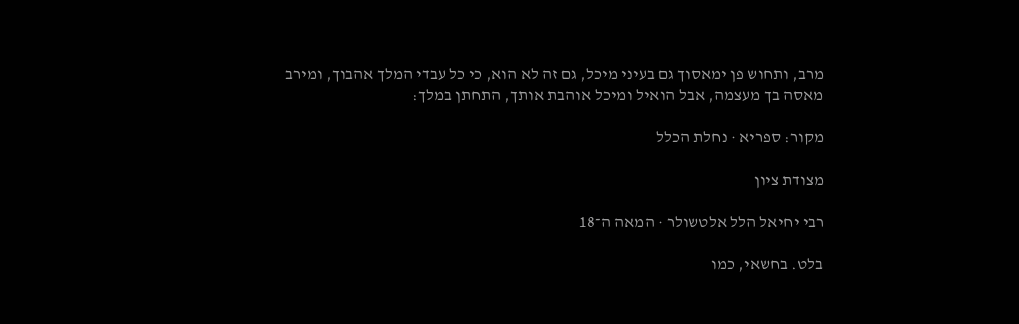מרב, ותחוש פן ימאסוך גם בעיני מיכל, גם זה לא הוא, כי כל עבדי המלך אהבוך, ומירב מאסה בך מעצמה, אבל הואיל ומיכל אוהבת אותך, התחתן במלך:

מקור: ספריא · נחלת הכלל

מצודת ציון

רבי יחיאל הלל אלטשולר · המאה ה־18

בלט. בחשאי, כמו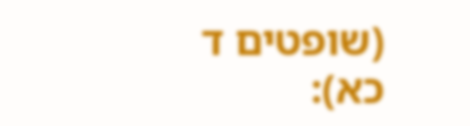(שופטים ד כא):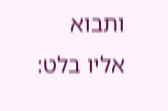ותבוא אליו בלט: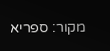מקור: ספריא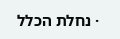· נחלת הכלל